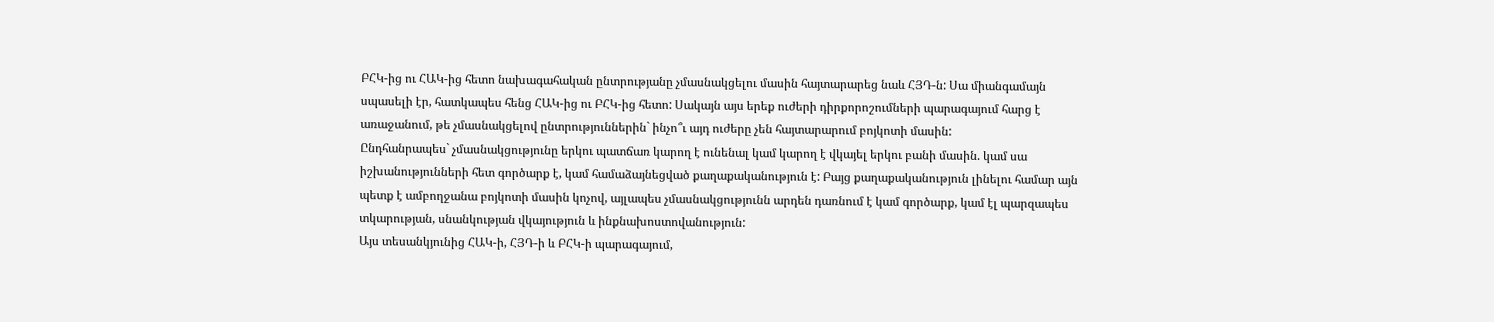ԲՀԿ-ից ու ՀԱԿ-ից հետո նախագահական ընտրությանը չմասնակցելու մասին հայտարարեց նաև ՀՅԴ-ն: Սա միանգամայն սպասելի էր, հատկապես հենց ՀԱԿ-ից ու ԲՀԿ-ից հետո: Սակայն այս երեք ուժերի դիրքորոշումների պարագայում հարց է առաջանում, թե չմասնակցելով ընտրություններին` ինչո՞ւ այդ ուժերը չեն հայտարարում բոյկոտի մասին:
Ընդհանրապես` չմասնակցությունը երկու պատճառ կարող է ունենալ կամ կարող է վկայել երկու բանի մասին. կամ սա իշխանությունների հետ գործարք է, կամ համաձայնեցված քաղաքականություն է: Բայց քաղաքականություն լինելու համար այն պետք է ամբողջանա բոյկոտի մասին կոչով, այլապես չմասնակցությունն արդեն դառնում է կամ գործարք, կամ էլ պարզապես տկարության, սնանկության վկայություն և ինքնախոստովանություն:
Այս տեսանկյունից ՀԱԿ-ի, ՀՅԴ-ի և ԲՀԿ-ի պարագայում,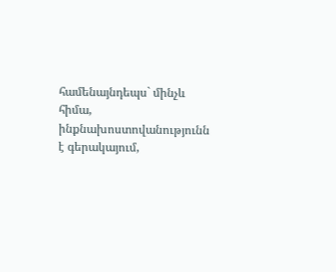համենայնդեպս` մինչև հիմա, ինքնախոստովանությունն է գերակայում,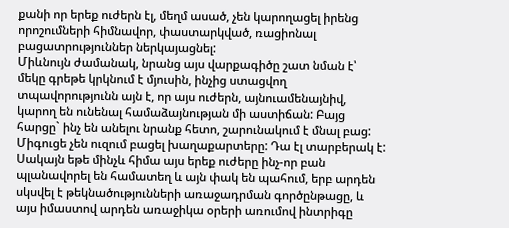քանի որ երեք ուժերն էլ, մեղմ ասած, չեն կարողացել իրենց որոշումների հիմնավոր, փաստարկված, ռացիոնալ բացատրություններ ներկայացնել:
Միևնույն ժամանակ, նրանց այս վարքագիծը շատ նման է՝ մեկը գրեթե կրկնում է մյուսին, ինչից ստացվող տպավորությունն այն է, որ այս ուժերն, այնուամենայնիվ, կարող են ունենալ համաձայնության մի աստիճան: Բայց հարցը` ինչ են անելու նրանք հետո, շարունակում է մնալ բաց: Միգուցե չեն ուզում բացել խաղաքարտերը: Դա էլ տարբերակ է: Սակայն եթե մինչև հիմա այս երեք ուժերը ինչ-որ բան պլանավորել են համատեղ և այն փակ են պահում, երբ արդեն սկսվել է թեկնածությունների առաջադրման գործընթացը, և այս իմաստով արդեն առաջիկա օրերի առումով ինտրիգը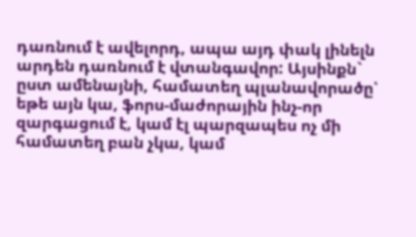դառնում է ավելորդ, ապա այդ փակ լինելն արդեն դառնում է վտանգավոր: Այսինքն` ըստ ամենայնի, համատեղ պլանավորածը՝ եթե այն կա, ֆորս-մաժորային ինչ-որ զարգացում է, կամ էլ պարզապես ոչ մի համատեղ բան չկա, կամ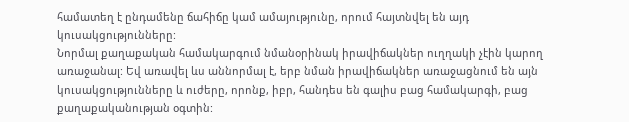համատեղ է ընդամենը ճահիճը կամ ամայությունը, որում հայտնվել են այդ կուսակցությունները:
Նորմալ քաղաքական համակարգում նմանօրինակ իրավիճակներ ուղղակի չէին կարող առաջանալ: Եվ առավել ևս աննորմալ է, երբ նման իրավիճակներ առաջացնում են այն կուսակցությունները և ուժերը, որոնք, իբր, հանդես են գալիս բաց համակարգի, բաց քաղաքականության օգտին: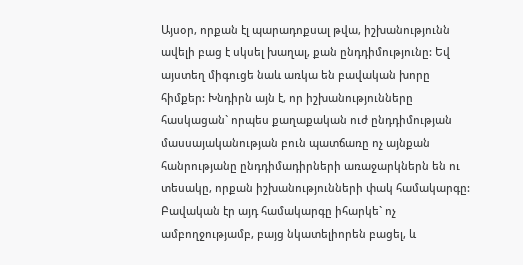Այսօր, որքան էլ պարադոքսալ թվա, իշխանությունն ավելի բաց է սկսել խաղալ, քան ընդդիմությունը: Եվ այստեղ միգուցե նաև առկա են բավական խորը հիմքեր: Խնդիրն այն է, որ իշխանությունները հասկացան` որպես քաղաքական ուժ ընդդիմության մասսայականության բուն պատճառը ոչ այնքան հանրությանը ընդդիմադիրների առաջարկներն են ու տեսակը, որքան իշխանությունների փակ համակարգը: Բավական էր այդ համակարգը իհարկե` ոչ ամբողջությամբ, բայց նկատելիորեն բացել, և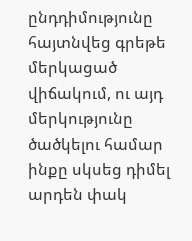ընդդիմությունը հայտնվեց գրեթե մերկացած վիճակում, ու այդ մերկությունը ծածկելու համար ինքը սկսեց դիմել արդեն փակ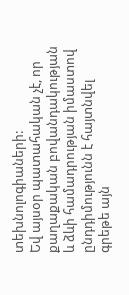տեխնոլոգիաների:
Եվ այսօր պատահական չէ, որ քաղաքական բովանդակության և ձևի համադրության իմաստով ընդդիմությունն է հայտնվել գրեթե այն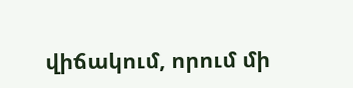վիճակում, որում մի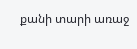քանի տարի առաջ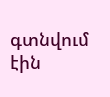գտնվում էին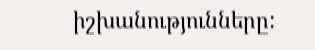իշխանությունները: